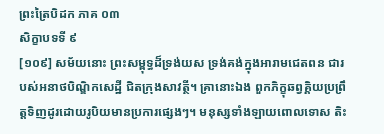ព្រះត្រៃបិដក ភាគ ០៣
សិក្ខាបទទី ៩
[១០៩] សម័យនោះ ព្រះសម្ពុទ្ធដ៏ទ្រង់យស ទ្រង់គង់ក្នុងអារាមជេតពន ជារបស់អនាថបិណ្ឌិកសេដ្ឋី ជិតក្រុងសាវត្ថី។ គ្រានោះឯង ពួកភិក្ខុឆព្វគ្គិយប្រព្រឹត្ដទិញដូរដោយរូបិយមានប្រការផ្សេងៗ។ មនុស្សទាំងឡាយពោលទោស តិះ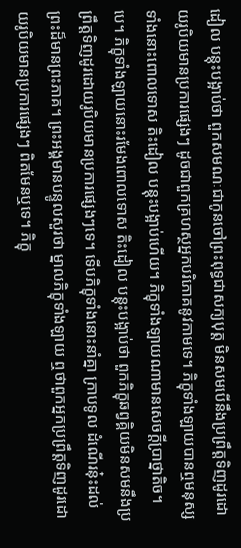ដៀល បន្ដុះបង្អាប់ថា ពួកសមណៈជាកូនចៅព្រះពុទ្ធជាសក្យបុត្ដ មិនសមបើនឹងប្រព្រឹត្ដទិញដូរដោយរូបិយមានប្រការផ្សេងៗ ដូចជាពួកគ្រហស្ថអ្នកបរិភោគនូវកាមទេ។ ភិក្ខុទាំងឡាយបានឮមនុស្សទាំងនោះពោលទោស តិះដៀល បន្ដុះបង្អាប់ហើយ។ ភិក្ខុទាំងឡាយណាមានសេចក្ដីប្រាថ្នាតិច។បេ។ ភិក្ខុទាំងឡាយនោះរមែងពោលទោស តិះដៀល បន្ដុះបង្អាប់ថា ពួកភិក្ខុឆព្វគ្គិយមិនសមនឹងប្រព្រឹត្ដទិញដូរដោយរូបិយមានប្រការផ្សេងៗទេ។ ទើបភិក្ខុទាំងនោះនាំគ្នា ក្រាបទូល ដំណើរនុ៎ះដល់ព្រះដ៏មានព្រះភាគ។ ព្រះអង្គមានបន្ទូលសួរថា ម្នាលភិក្ខុទាំងឡាយ ឮថាពួកអ្នកប្រព្រឹត្ដទិញដូរដោយរូបិយមានប្រការផ្សេងៗ ពិតមែនឬទេ។ ភិក្ខុ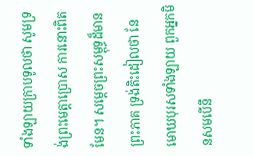ទាំងឡាយក្រាបទូលថា សូមទ្រង់ព្រះមេត្ដាប្រោស ការនោះពិតមែន។ សម្ដេចព្រះសម្ពុទ្ធដ៏មានព្រះភាគ ទ្រង់តិះដៀលថា នែមោឃបុរសទាំងឡាយ ពួកអ្នកមិនសមបើនឹ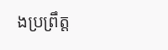ងប្រព្រឹត្ដ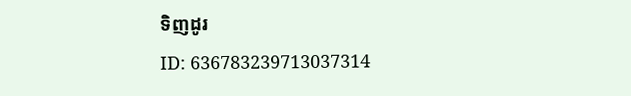ទិញដូរ
ID: 636783239713037314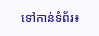ទៅកាន់ទំព័រ៖